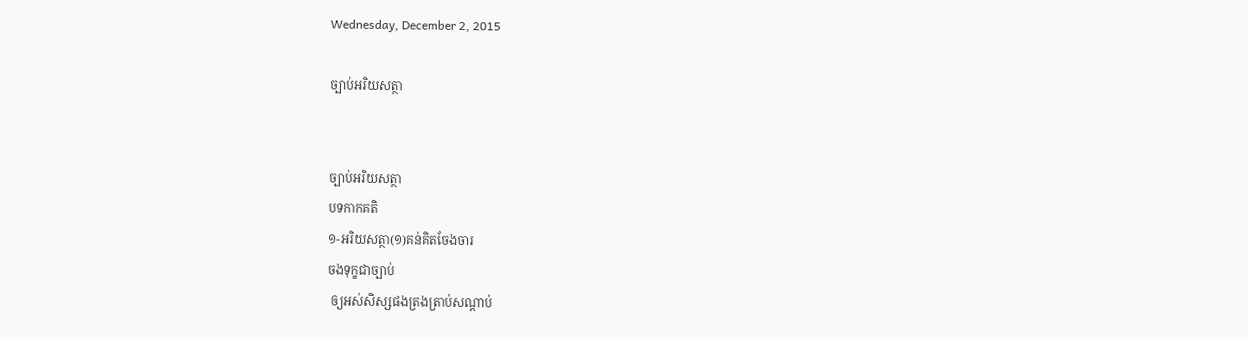Wednesday, December 2, 2015

ច្បាប់អរិយសត្ថា


ច្បាប់អរិយសត្ថា
បទកាកគតិ
១-អរិយសត្ថា(១)គន់គិតចែងចារ
ចងទុក្ខជាច្បាប់
 ឲ្យអស់សិស្សផងត្រងត្រាប់សណ្ដាប់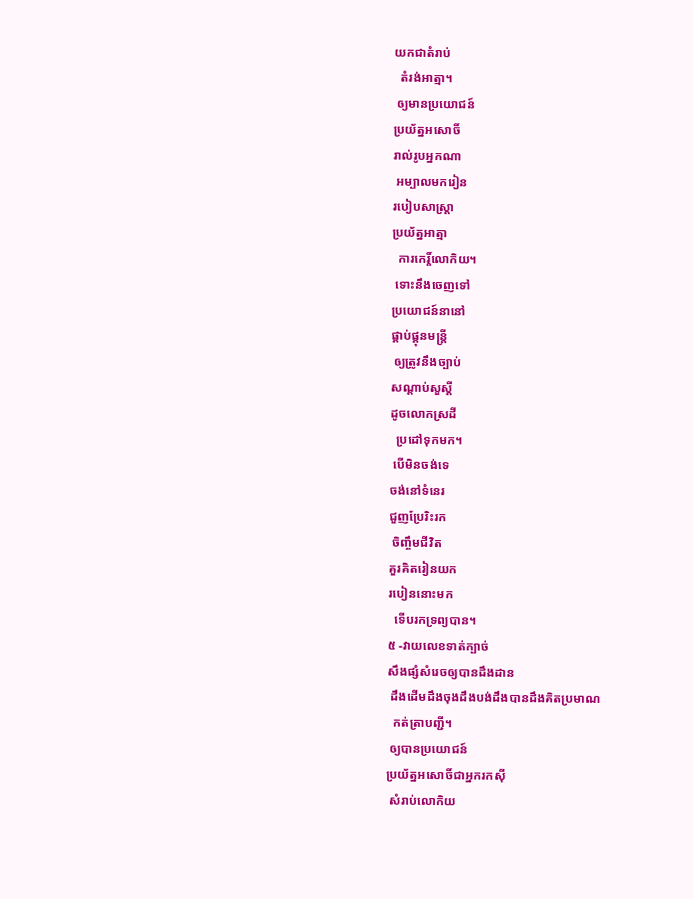យកជាតំរាប់
  តំរង់អាត្មា។
 ឲ្យមានប្រយោជន៍
ប្រយ័ត្នអសោចិ៍
រាល់រូបអ្នកណា
 អម្បាលមករៀន
របៀបសាស្រ្ដា
ប្រយ័ត្នអាត្មា
  ការកេរ្ដិ៍លោកិយ។
 ទោះនឹងចេញទៅ
ប្រយោជន៍នានៅ
ផ្គាប់ផ្គុនមន្រ្ដី
 ឲ្យត្រូវនឹងច្បាប់
សណ្ដាប់សួស្ដី
ដូចលោកស្រដី
  ប្រដៅទុកមក។
 បើមិនចង់ទេ
ចង់នៅទំនេរ
ជួញប្រែរិះរក
 ចិញ្ចឹមជីវិត
គួរគិតរៀនយក
របៀននោះមក
  ទើបរកទ្រព្យបាន។
៥ -វាយលេខទាត់ក្បាច់
សឹងផ្សំសំរេចឲ្យបានដឹងដាន
 ដឹងដើមដឹងចុងដឹងបង់ដឹងបានដឹងគិតប្រមាណ
  កត់ត្រាបញ្ជី។
 ឲ្យបានប្រយោជន៍
ប្រយ័ត្នអសោចិ៍ជាអ្នករកស៊ី
 សំរាប់លោកិយ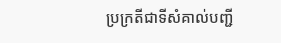ប្រក្រតីជាទីសំគាល់បញ្ជី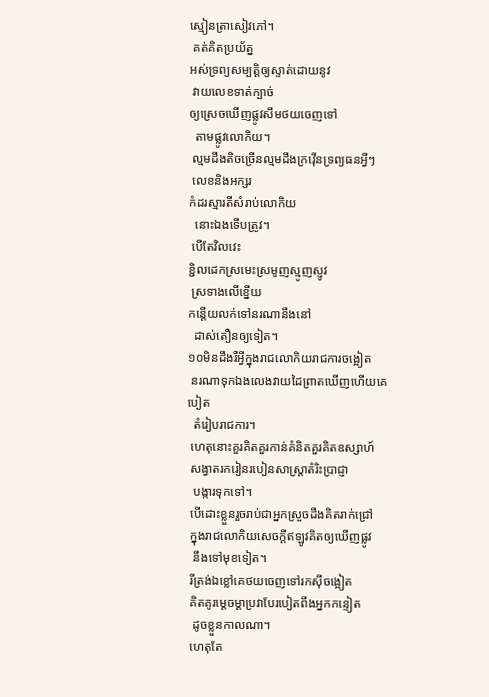ស្មៀនត្រាសៀវភៅ។
 គត់គិតប្រយ័ត្ន
អស់ទ្រព្យសម្បត្ដិឲ្យស្ទាត់ដោយនូវ
 វាយលេខទាត់ក្បាច់
ឲ្យស្រេចឃើញផ្លូវសឹមថយចេញទៅ
  តាមផ្លូវលោកិយ។
 ល្មមដឹងតិចច្រើនល្មមដឹងក្រវ៉ើនទ្រព្យធនអ្វីៗ
 លេខនិងអក្សរ
កំដរស្មារតីសំរាប់លោកិយ
  នោះឯងទើបត្រូវ។
 បើតែវិលវេះ
ខ្ជិលដេកស្រមេះស្រមូញស្មូញស្ញូវ
 ស្រទាងលើខ្នើយ
កន្ដើយលក់ទៅនរណានឹងនៅ
  ដាស់តឿនឲ្យទៀត។
១០មិនដឹងរឺអ្វីក្នុងរាជលោកិយរាជការចង្អៀត
 នរណាទុកឯងលេងវាយដៃព្រាតឃើញហើយគេបៀត
  តំរៀបរាជការ។
 ហេតុនោះគួរគិតគួរកាន់គំនិតគួរគិតឧស្សាហ៍
 សង្វាតរករៀនរបៀនសាស្រ្ដាតំរិះប្រាជ្ញា
  បង្ការទុកទៅ។
 បើដោះខ្លួនរួចរាប់ជាអ្នកស្រួចដឹងគិតរាក់ជ្រៅ
 ក្នុងរាជលោកិយសេចក្ដីឥឡូវគិតឲ្យឃើញផ្លូវ
  នឹងទៅមុខទៀត។
 រីត្រង់ឯខ្លៅគេថយចេញទៅរកស៊ីចង្អៀត
 គិតគូរម្ដេចម្ដាប្រវាបែរបៀតពឹងអ្នកកន្ទៀត
  ដូចខ្លួនកាលណា។
 ហេតុតែ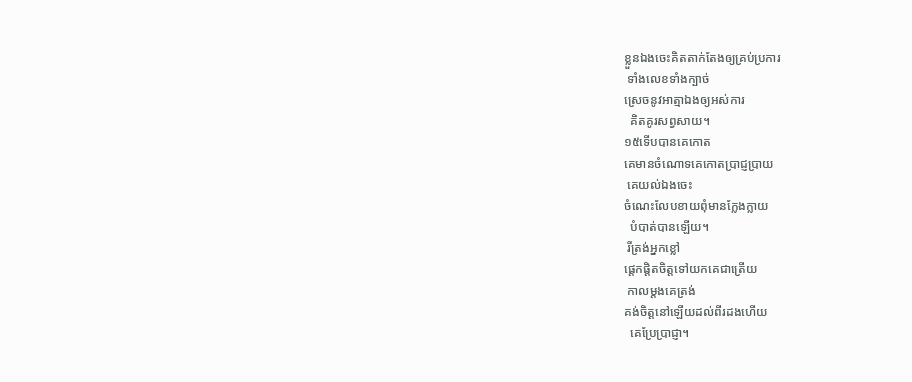ខ្លួនឯងចេះគិតតាក់តែងឲ្យគ្រប់ប្រការ
 ទាំងលេខទាំងក្បាច់
ស្រេចនូវអាត្មាឯងឲ្យអស់ការ
  គិតគូរសព្វសាយ។
១៥ទើបបានគេកោត
គេមានចំណោទគេកោតប្រាជ្ញប្រាយ
 គេយល់ឯងចេះ
ចំណេះលែបខាយពុំមានក្លែងក្លាយ
  បំបាត់បានឡើយ។
 រីត្រង់អ្នកខ្លៅ
ផ្ដេកផ្ដិតចិត្ដទៅយកគេជាត្រើយ
 កាលម្ដងគេត្រង់
គង់ចិត្ដនៅឡើយដល់ពីរដងហើយ
  គេប្រែប្រាជ្ញា។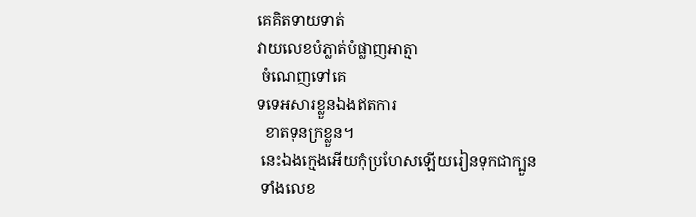គេគិតទាយទាត់
វាយលេខបំភ្លាត់បំផ្លាញអាត្មា
 ចំណេញទៅគេ
ទទេអសារខ្លួនឯងឥតការ
  ខាតទុនក្រខ្លួន។
 នេះឯងក្មេងអើយកុំប្រហែសឡើយរៀនទុកជាក្បួន
 ទាំងលេខ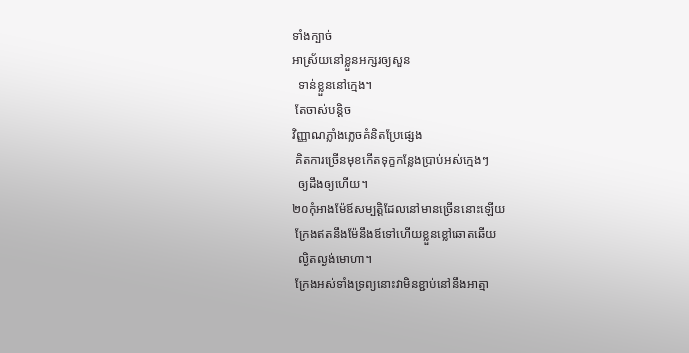ទាំងក្បាច់
អាស្រ័យនៅខ្លួនអក្សរឲ្យសួន
  ទាន់ខ្លួននៅក្មេង។
 តែចាស់បន្ដិច
វិញ្ញាណភ្លាំងភ្លេចគំនិតប្រែផ្សេង
 គិតការច្រើនមុខកើតទុក្ខកន្លែងប្រាប់អស់ក្មេងៗ
  ឲ្យដឹងឲ្យហើយ។
២០កុំអាងម៉ែឪសម្បត្ដិដែលនៅមានច្រើននោះឡើយ
 ក្រែងឥតនឹងម៉ែនឹងឪទៅហើយខ្លួនខ្លៅឆោតឆើយ
  ល្ងិតល្ងង់មោហា។
 ក្រែងអស់ទាំងទ្រព្យនោះវាមិនខ្ជាប់នៅនឹងអាត្មា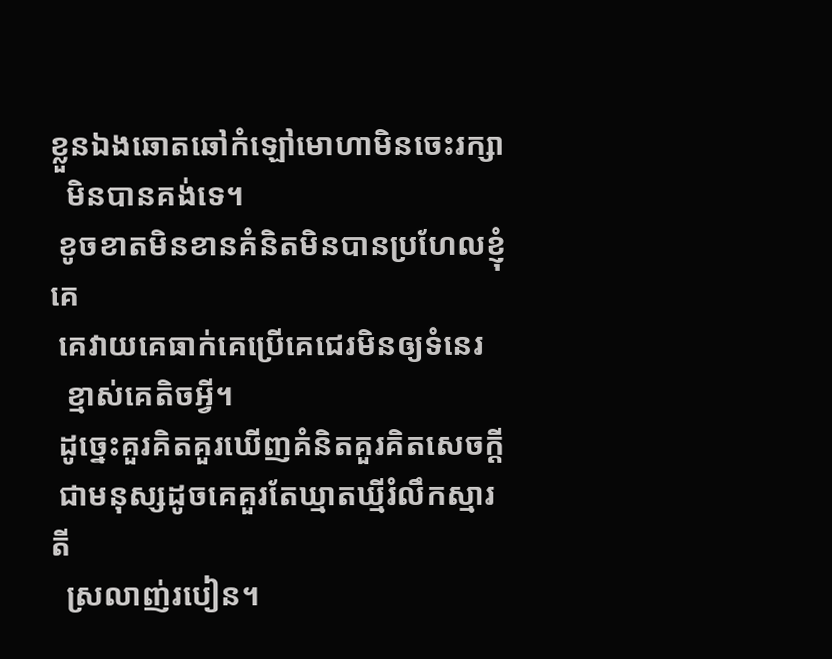ខ្លួនឯងឆោតឆៅកំឡៅមោហាមិនចេះរក្សា
  មិនបានគង់ទេ។
 ខូចខាតមិនខានគំនិតមិនបានប្រហែលខ្ញុំគេ
 គេវាយគេធាក់គេប្រើគេជេរមិនឲ្យទំនេរ
  ខ្មាស់គេតិចអ្វី។
 ដូច្នេះគួរគិតគួរឃើញគំនិតគួរគិតសេចក្ដី
 ជាមនុស្សដូចគេគួរតែឃ្មាតឃ្មីរំលឹកស្មារតី
  ស្រលាញ់របៀន។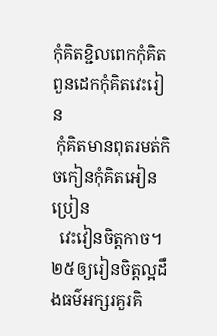កុំគិតខ្ជិលពេកកុំគិតពួនដេកកុំគិតវេះរៀន
 កុំគិតមានពុតរមត់កិចកៀនកុំគិតអៀនប្រៀន
  វេះវៀនចិត្ដកាច។
២៥ឲ្យរៀនចិត្ដល្អដឹងធម៌អក្សរគួរគិ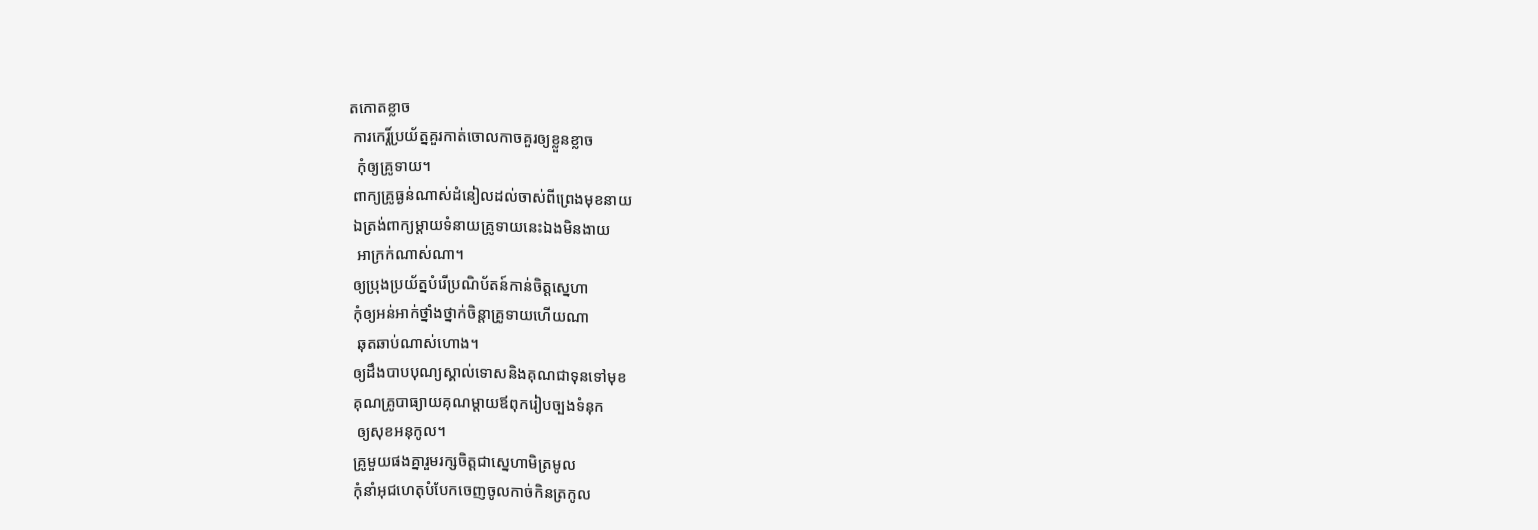តកោតខ្លាច
 ការកេរ្ដិ៍ប្រយ័ត្នគួរកាត់ចោលកាចគួរឲ្យខ្លួនខ្លាច
  កុំឲ្យគ្រូទាយ។
 ពាក្យគ្រូធ្ងន់ណាស់ដំនៀលដល់ចាស់ពីព្រេងមុខនាយ
 ឯត្រង់ពាក្យម្ដាយទំនាយគ្រូទាយនេះឯងមិនងាយ
  អាក្រក់ណាស់ណា។
 ឲ្យប្រុងប្រយ័ត្នបំរើប្រណិប័តន៍កាន់ចិត្ដស្នេហា
 កុំឲ្យអន់អាក់ថ្នាំងថ្នាក់ចិន្ដាគ្រូទាយហើយណា
  ឆុតឆាប់ណាស់ហោង។
 ឲ្យដឹងបាបបុណ្យស្គាល់ទោសនិងគុណជាទុនទៅមុខ
 គុណគ្រូបាធ្យាយគុណម្ដាយឪពុករៀបច្បងទំនុក
  ឲ្យសុខអនុកូល។
 គ្រូមួយផងគ្នារួមរក្សចិត្ដជាស្នេហាមិត្រមូល
 កុំនាំអុជហេតុបំបែកចេញចូលកាច់កិនត្រកូល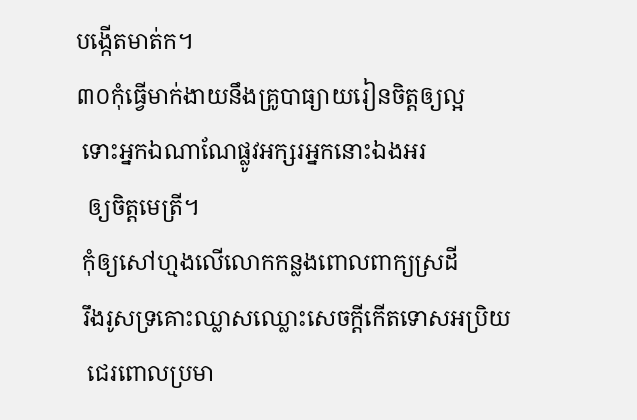បង្កើតមាត់ក។
៣០កុំធ្វើមាក់ងាយនឹងគ្រូបាធ្យាយរៀនចិត្ដឲ្យល្អ
 ទោះអ្នកឯណាណែផ្លូវអក្សរអ្នកនោះឯងអរ
  ឲ្យចិត្ដមេត្រី។
 កុំឲ្យសៅហ្មងលើលោកកន្លងពោលពាក្យស្រដី
 រឹងរូសទ្រគោះឈ្លាសឈ្លោះសេចក្ដីកើតទោសអប្រិយ
  ជេរពោលប្រមា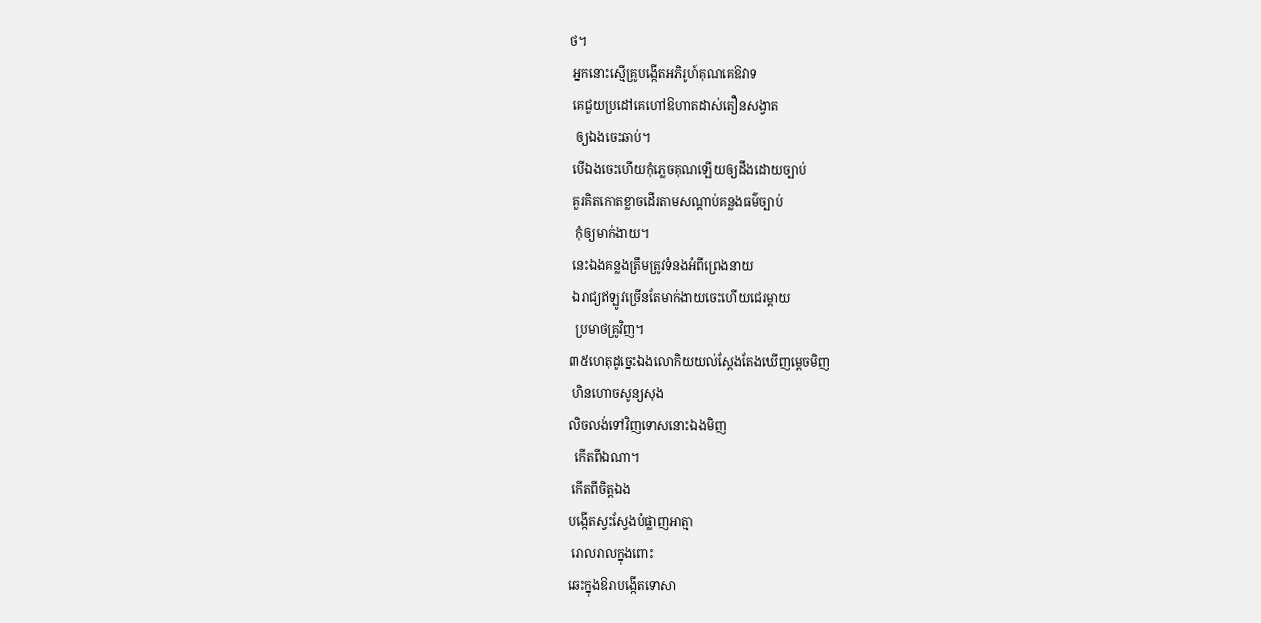ថ។
 អ្នកនោះស្មើគ្រូបង្កើតអភិរូហ៍គុណគេឱវាទ
 គេជួយប្រដៅគេហៅឱហាតដាស់តឿនសង្វាត
  ឲ្យឯងចេះឆាប់។
 បើឯងចេះហើយកុំភ្លេចគុណឡើយឲ្យដឹងដោយច្បាប់
 គួរគិតកោតខ្លាចដើរតាមសណ្ដាប់គន្លងធម៌ច្បាប់
  កុំឲ្យមាក់ងាយ។
 នេះឯងគន្លងត្រឹមត្រូវទំនងអំពីព្រេងនាយ
 ឯរាជ្យឥឡូវច្រើនតែមាក់ងាយចេះហើយជេរម្ដាយ
  ប្រមាថគ្រូវិញ។
៣៥ហេតុដូច្នេះឯងលោកិយយល់ស្ដែងតែងឃើញម្ដេចមិញ
 ហិនហោចសូន្យសុង
លិចលង់ទៅវិញទោសនោះឯងមិញ
  កើតពីឯណា។
 កើតពីចិត្ដឯង
បង្កើតស្វះស្វែងបំផ្លាញអាត្មា
 រោលរាលក្នុងពោះ
ឆេះក្នុងឱរាបង្កើតទោសា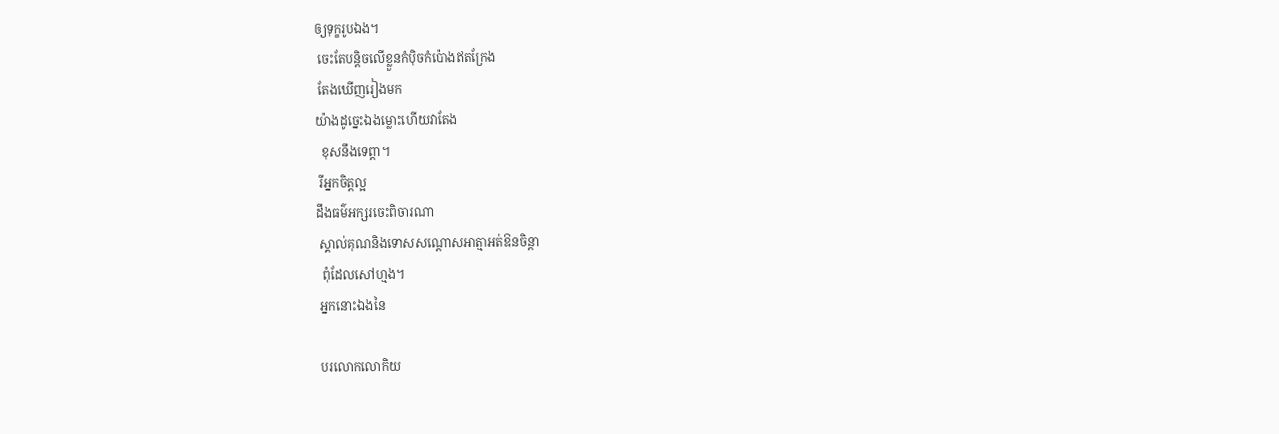ឲ្យទុក្ខរូបឯង។
 ចេះតែបន្ដិចលើខ្លួនកំប៉ិចកំប៉ោងឥតក្រែង
 តែងឃើញរៀងមក
យ៉ាងដូច្នេះឯងម្លោះហើយវាតែង
  ខុសនឹងទេព្ដា។
 រីអ្នកចិត្ដល្អ
ដឹងធម៌អក្សរចេះពិចារណា
 ស្គាល់គុណនិងទោសសណ្ដោសអាត្មាអត់ឱនចិន្ដា
  ពុំដែលសៅហ្មង។
 អ្នកនោះឯងនៃ

 បរលោកលោកិយ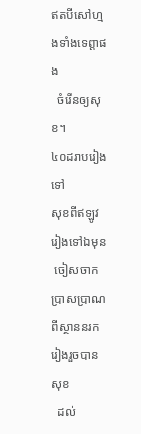ឥតបីសៅហ្មងទាំងទេព្ដាផង
  ចំរើនឲ្យសុខ។
៤០ដរាបរៀងទៅ
សុខពីឥឡូវរៀងទៅឯមុន
 ចៀសចាកប្រាសប្រាណពីស្ថាននរករៀងរួចបានសុខ
  ដល់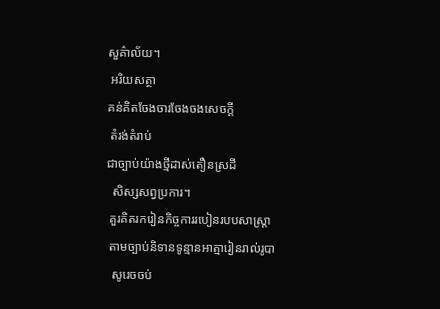សួគ៌ាល័យ។
 អរិយសត្ថា
គន់គិតចែងចារចែងចងសេចក្ដី
 តំរង់តំរាប់
ជាច្បាប់យ៉ាងថ្មីដាស់តឿនស្រដី
  សិស្សសព្វប្រការ។
 គួរគិតរករៀនកិច្ចការរបៀនរបបសាស្រ្ដា
 តាមច្បាប់និទានទូន្មានអាត្មារៀនរាល់រូបា
  សូរេចចប់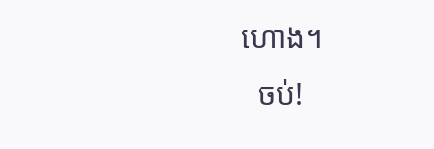ហោង។
  ចប់!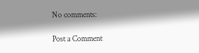No comments:

Post a Comment